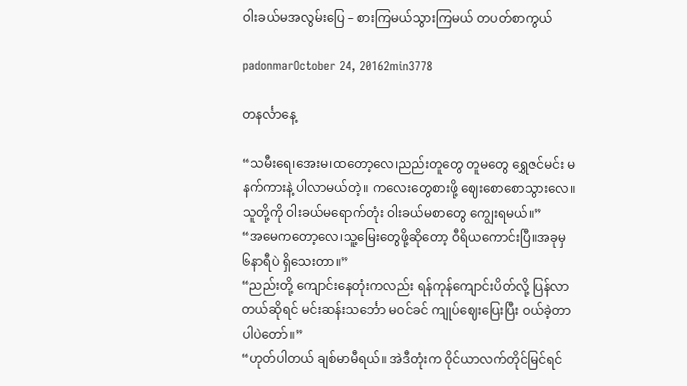ဝါးခယ်မအလွမ်းပြေ – စားကြမယ်သွားကြမယ် တပတ်စာကွယ်

padonmarOctober 24, 20162min3778

တနင်္လာနေ့

“သမီးရေ၊အေးမ၊ထတော့လေ၊ညည်းတူတွေ တူမတွေ ရွှေဇင်မင်း မနက်ကားနဲ့ ပါလာမယ်တဲ့။ ကလေးတွေစားဖို့ ဈေးစောစောသွားလေ။ သူတို့ကို ဝါးခယ်မရောက်တုံး ဝါးခယ်မစာတွေ ကျွေးရမယ်။”
“အမေကတော့လေ၊သူ့မြေးတွေဖို့ဆိုတော့ ဝီရိယကောင်းပြီ။အခုမှ ၆နာရီပဲ ရှိသေးတာ။”
“ညည်းတို့ ကျောင်းနေတုံးကလည်း ရန်ကုန်ကျောင်းပိတ်လို့ ပြန်လာတယ်ဆိုရင် မင်းဆန်းသင်္ဘော မဝင်ခင် ကျုပ်ဈေးပြေးပြီး ဝယ်ခဲ့တာပါပဲတော်။”
“ဟုတ်ပါတယ် ချစ်မာမီရယ်။ အဲဒီတုံးက ဝိုင်ယာလက်တိုင်မြင်ရင်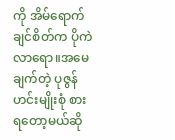ကို အိမ်ရောက်ချင်စိတ်က ပိုကဲလာရော။အမေချက်တဲ့ ပုဇွန်ဟင်းမျိုးစုံ စားရတော့မယ်ဆို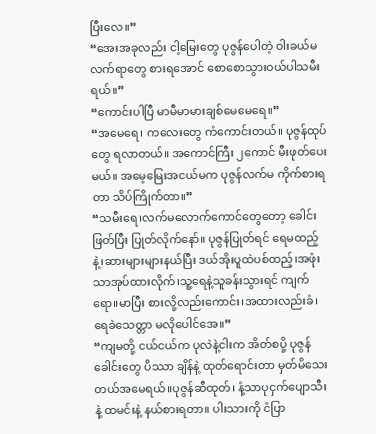ပြီးလေ။”
“အေးအခုလည်း ငါ့မြေးတွေ ပုဇွန်ပေါတဲ့ ဝါးခယ်မလက်ရာတွေ စားရအောင် စောစောသွားဝယ်ပါသမီးရယ်။”
“ကောင်းပါပြီ မာမီမာမားချစ်မေမေရေ။”
“အမေရေ၊ ကလေးတွေ ကံကောင်းတယ်။ ပုဇွန်ထုပ်တွေ ရလာတယ်။ အကောင်ကြီး ၂ကောင် မီးဖုတ်ပေးမယ်။ အမေ့မြေးအငယ်မက ပုဇွန်လက်မ ကိုက်စားရတာ သိပ်ကြိုက်တာ။”
“သမီးရေ၊လက်မလောက်ကောင်တွေတော့ ခေါင်းဖြတ်ပြီး ပြုတ်လိုက်နော်။ ပုဇွန်ပြုတ်ရင် ရေမထည့်နဲ့၊ဆားများများနယ်ပြီး ဒယ်အိုးပူထဲပစ်ထည့်၊အဖုံးသာအုပ်ထားလိုက်၊သူ့ရေနဲ့သူခန်းသွားရင် ကျက်ရော။မာပြီး စားလို့လည်းကောင်း၊အထားလည်းခံ၊ရေခဲသေတ္တာ မလိုပေါင်အေ။”
“ကျမတို့ ငယ်ငယ်က ပုလဲနဲ့ငါးက အိတ်စပို့ ပုဇွန်ခေါင်းတွေ ပိဿာ ချိန်နဲ့ ထုတ်ရောင်းတာ မှတ်မိသေးတယ်အမေရယ်။ပုဇွန်ဆီထုတ်၊ နံ့သာပုငှက်ပျောသီးနဲ့ ထမင်းနဲ့ နယ်စားရတာ။ ပါးသားကို ငံပြာ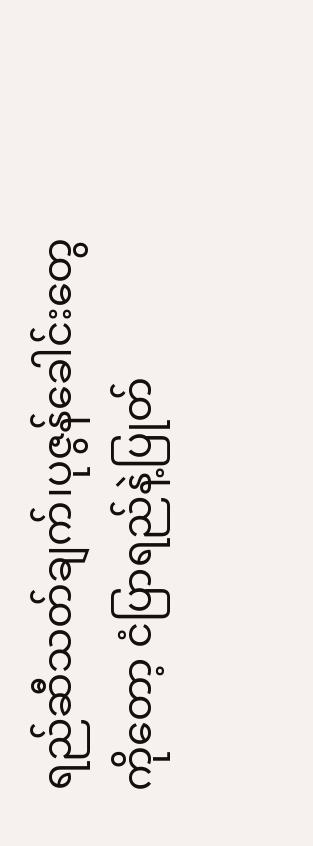ရည်ဆီသတ်ချက်၊ပုဇွန်ခေါင်းတွေကိုတော့ ငံပြာရည်နဲ့ပြုတ်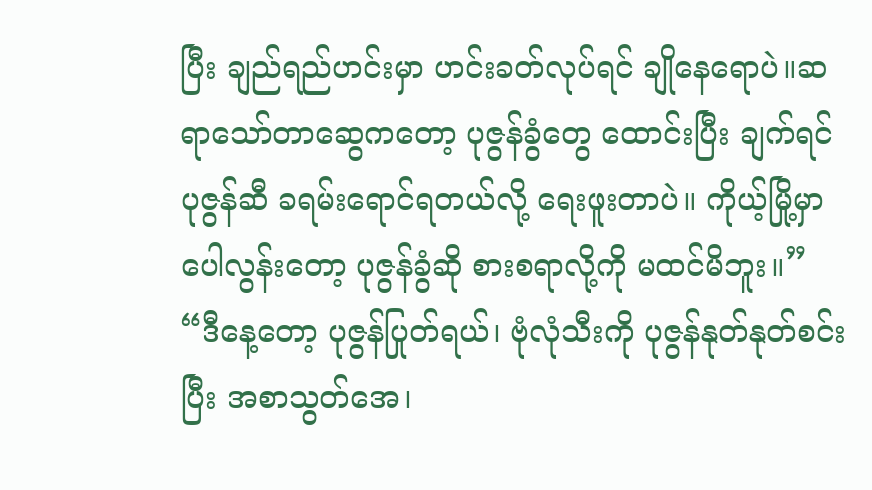ပြီး ချည်ရည်ဟင်းမှာ ဟင်းခတ်လုပ်ရင် ချိုနေရောပဲ။ဆရာသော်တာဆွေကတော့ ပုဇွန်ခွံတွေ ထောင်းပြီး ချက်ရင် ပုဇွန်ဆီ ခရမ်းရောင်ရတယ်လို့ ရေးဖူးတာပဲ။ ကိုယ့်မြို့မှာ ပေါလွန်းတော့ ပုဇွန်ခွံဆို စားစရာလို့ကို မထင်မိဘူး။”
“ဒီနေ့တော့ ပုဇွန်ပြုတ်ရယ်၊ ဗုံလုံသီးကို ပုဇွန်နုတ်နုတ်စင်းပြီး အစာသွတ်အေ၊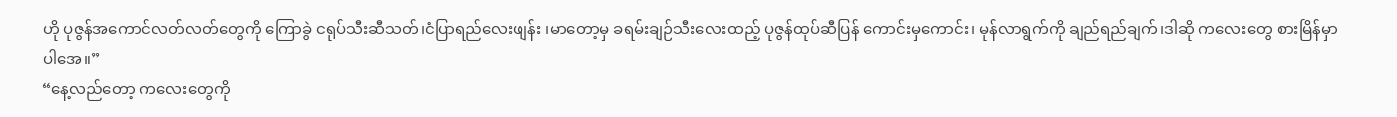ဟို ပုဇွန်အကောင်လတ်လတ်တွေကို ကြောခွဲ ငရုပ်သီးဆီသတ်၊ငံပြာရည်လေးဖျန်း ၊မာတော့မှ ခရမ်းချဉ်သီးလေးထည့် ပုဇွန်ထုပ်ဆီပြန် ကောင်းမှကောင်း၊ မုန်လာရွက်ကို ချည်ရည်ချက်၊ဒါဆို ကလေးတွေ စားမြိန်မှာပါအေ။”
“နေ့လည်တော့ ကလေးတွေကို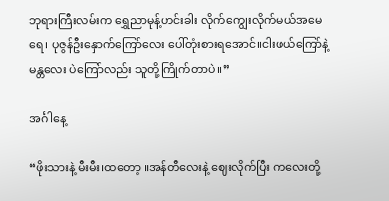ဘုရားကြီးလမ်းက ရွှေညာမုန့်ဟင်းခါး လိုက်ကျွေးလိုက်မယ်အမေရေ၊ ပုဇွန်ဦးနှောက်ကြော်လေး ပေါ်တုံးစားရအောင်။ငါးဖယ်ကြော်နဲ့ မန္တလေး ပဲကြော်လည်း သူတို့ကြိုက်တာပဲ။”

အင်္ဂါနေ့

“ဖိုးသားနဲ့ မီးမီး၊ထတော့ ။အန်တီလေးနဲ့ ဈေးလိုက်ပြီး ကလေးတို့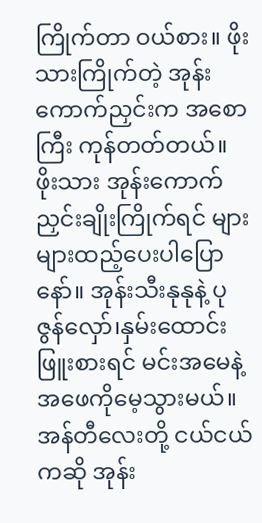ကြိုက်တာ ဝယ်စား။ ဖိုးသားကြိုက်တဲ့ အုန်းကောက်ညှင်းက အစောကြီး ကုန်တတ်တယ်။ ဖိုးသား အုန်းကောက်ညှင်းချိုးကြိုက်ရင် များများထည့်ပေးပါပြောနော်။ အုန်းသီးနုနုနဲ့ ပုဇွန်လှော်၊နှမ်းထောင်းဖြူးစားရင် မင်းအမေနဲ့ အဖေကိုမေ့သွားမယ်။အန်တီလေးတို့ ငယ်ငယ်ကဆို အုန်း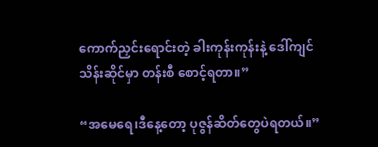ကောက်ညှင်းရောင်းတဲ့ ခါးကုန်းကုန်းနဲ့ ဒေါ်ကျင်သိန်းဆိုင်မှာ တန်းစီ စောင့်ရတာ။”

“အမေရေ၊ဒီနေ့တော့ ပုဇွန်ဆိတ်တွေပဲရတယ်။”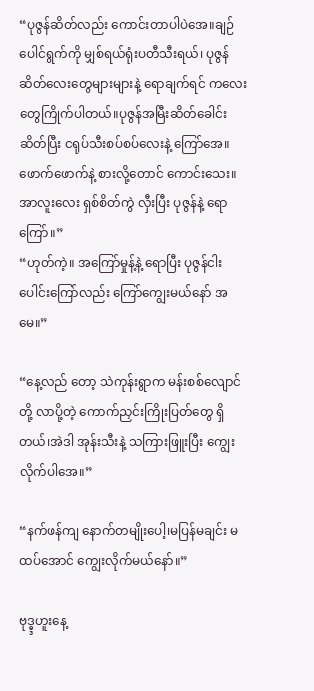“ပုဇွန်ဆိတ်လည်း ကောင်းတာပါပဲအေ။ချဉ်ပေါင်ရွက်ကို မျှစ်ရယ်ရုံးပတီသီးရယ်၊ ပုဇွန်ဆိတ်လေးတွေများများနဲ့ ရောချက်ရင် ကလေးတွေကြိုက်ပါတယ်။ပုဇွန်အမြီးဆိတ်ခေါင်းဆိတ်ပြီး ငရုပ်သီးစပ်စပ်လေးနဲ့ ကြော်အေ။ဖောက်ဖောက်နဲ့ စားလို့တောင် ကောင်းသေး။ အာလူးလေး ရှစ်စိတ်ကွဲ လှီးပြီး ပုဇွန်နဲ့ ရောကြော်။”
“ဟုတ်ကဲ့။ အကြော်မှုန့်နဲ့ ရောပြီး ပုဇွန်ငါးပေါင်းကြော်လည်း ကြော်ကျွေးမယ်နော် အမေ။”

“နေ့လည် တော့ သဲကုန်းရွာက မန်းစစ်လျောင်တို့ လာပို့တဲ့ ကောက်ညှင်းကြိုးပြတ်တွေ ရှိတယ်၊အဲဒါ အုန်းသီးနဲ့ သကြားဖြူးပြီး ကျွေးလိုက်ပါအေ။”

“နက်ဖန်ကျ နောက်တမျိုးပေါ့၊မပြန်မချင်း မထပ်အောင် ကျွေးလိုက်မယ်နော်။”

ဗုဒ္ဓ္ဒဟူးနေ့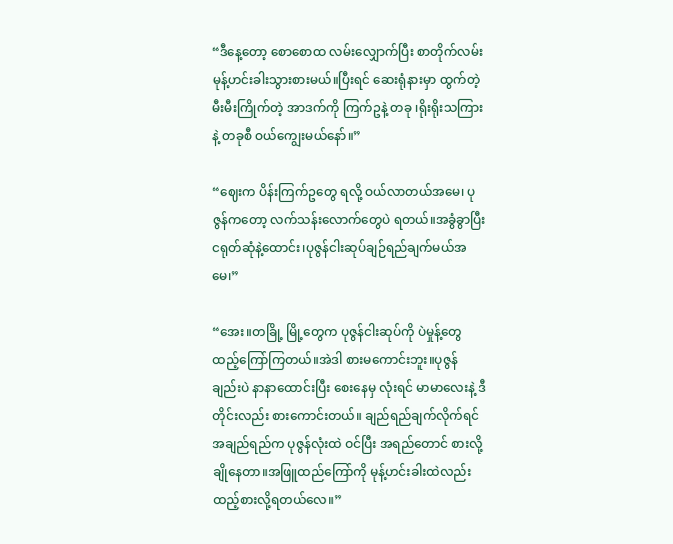“ဒီနေ့တော့ စောစောထ လမ်းလျှောက်ပြီး စာတိုက်လမ်း မုန့်ဟင်းခါးသွားစားမယ်။ပြီးရင် ဆေးရုံနားမှာ ထွက်တဲ့ မီးမီးကြိုက်တဲ့ အာဒက်ကို ကြက်ဥနဲ့ တခု ၊ရိုးရိုးသကြားနဲ့ တခုစီ ဝယ်ကျွေးမယ်နော်။”

“ဈေးက ပိန်းကြက်ဥတွေ ရလို့ ဝယ်လာတယ်အမေ၊ ပုဇွန်ကတော့ လက်သန်းလောက်တွေပဲ ရတယ်။အခွံခွာပြီး ငရုတ်ဆုံနဲ့ထောင်း၊ပုဇွန်ငါးဆုပ်ချဉ်ရည်ချက်မယ်အမေ၊”

“အေး။တခြို့ မြို့တွေက ပုဇွန်ငါးဆုပ်ကို ပဲမှုန့်တွေ ထည့်ကြော်ကြတယ်။အဲဒါ စားမကောင်းဘူး။ပုဇွန်ချည်းပဲ နာနာထောင်းပြီး စေးနေမှ လုံးရင် မာမာလေးနဲ့ ဒီတိုင်းလည်း စားကောင်းတယ်။ ချည်ရည်ချက်လိုက်ရင် အချည်ရည်က ပုဇွန်လုံးထဲ ဝင်ပြီး အရည်တောင် စားလို့ ချိုနေတာ။အဖြူထည်ကြော်ကို မုန့်ဟင်းခါးထဲလည်း ထည့်စားလို့ရတယ်လေ။”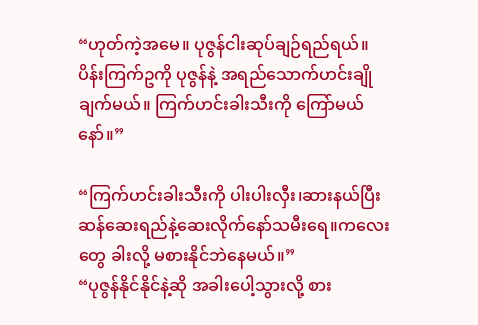“ဟုတ်ကဲ့အမေ။ ပုဇွန်ငါးဆုပ်ချဉ်ရည်ရယ်။ ပိန်းကြက်ဥကို ပုဇွန်နဲ့ အရည်သောက်ဟင်းချို ချက်မယ်။ ကြက်ဟင်းခါးသီးကို ကြော်မယ်နော်။”

“ကြက်ဟင်းခါးသီးကို ပါးပါးလှီး၊ဆားနယ်ပြီး ဆန်ဆေးရည်နဲ့ဆေးလိုက်နော်သမီးရေ။ကလေးတွေ ခါးလို့ မစားနိုင်ဘဲနေမယ်။”
“ပုဇွန်နိုင်နိုင်နဲ့ဆို အခါးပေါ့သွားလို့ စား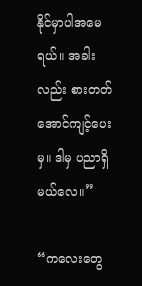နိုင်မှာပါအမေရယ်။ အခါးလည်း စားတတ်အောင်ကျင့်ပေးမှ။ ဒါမှ ပညာရှိမယ်လေ။”

“ကလေးတွေ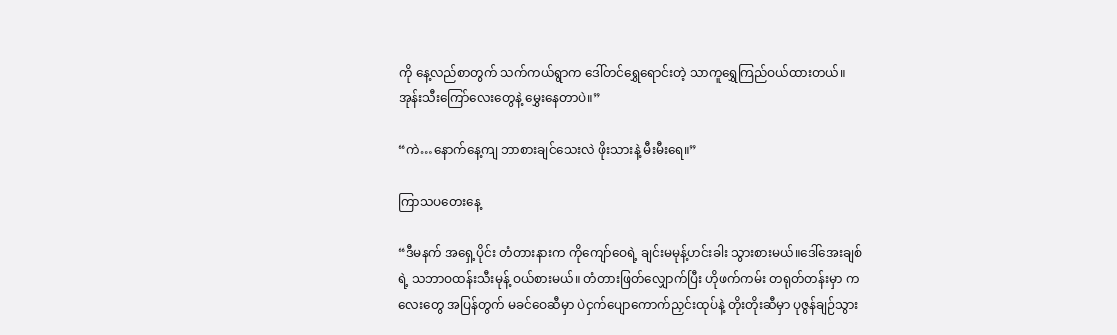ကို နေ့လည်စာတွက် သက်ကယ်ရွာက ဒေါ်တင်ရွှေရောင်းတဲ့ သာကူရွှေကြည်ဝယ်ထားတယ်။ အုန်းသီးကြော်လေးတွေနဲ့ မွှေးနေတာပဲ။”

“ကဲ…နောက်နေ့ကျ ဘာစားချင်သေးလဲ ဖိုးသားနဲ့ မီးမီးရေ။”

ကြာသပတေးနေ့

“ဒီမနက် အရှေ့ပိုင်း တံတားနားက ကိုကျော်ဝေရဲ့ ချင်းမမုန့်ဟင်းခါး သွားစားမယ်။ဒေါ်အေးချစ်ရဲ့ သဘာဝထန်းသီးမုန့် ဝယ်စားမယ်။ တံတားဖြတ်လျှောက်ပြီး ဟိုဖက်ကမ်း တရုတ်တန်းမှာ ကလေးတွေ အပြန်တွက် မခင်ဝေဆီမှာ ပဲငှက်ပျောကောက်ညှင်းထုပ်နဲ့ တိုးတိုးဆီမှာ ပုဇွန်ချဉ်သွား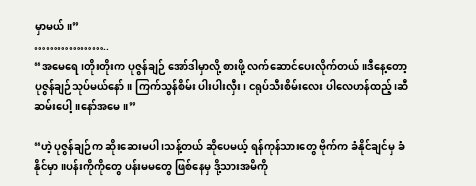မှာမယ်။”
………………..
“အမေရေ၊တိုးတိုးက ပုဇွန်ချဉ် အော်ဒါမှာလို့ စားဖို့ လက်ဆောင်ပေးလိုက်တယ်။ဒီနေ့တော့ ပုဇွန်ချဉ်သုပ်မယ်နော်။ ကြက်သွန်စိမ်း ပါးပါးလှီး၊ ငရုပ်သီးစိမ်းလေး ပါလေဟန်ထည့်၊ဆီဆမ်းပေါ့။နော်အမေ။”

“ဟဲ့ ပုဇွန်ချဉ်က ဆိုးဆေးမပါ ၊သန့်တယ် ဆိုပေမယ့် ရန်ကုန်သားတွေ ဗိုက်က ခံနိုင်ချင်မှ ခံနိုင်မှာ ။ပန်းကိုကိုတွေ ပန်းမမတွေ ဖြစ်နေမှ ဒို့သားအမိကို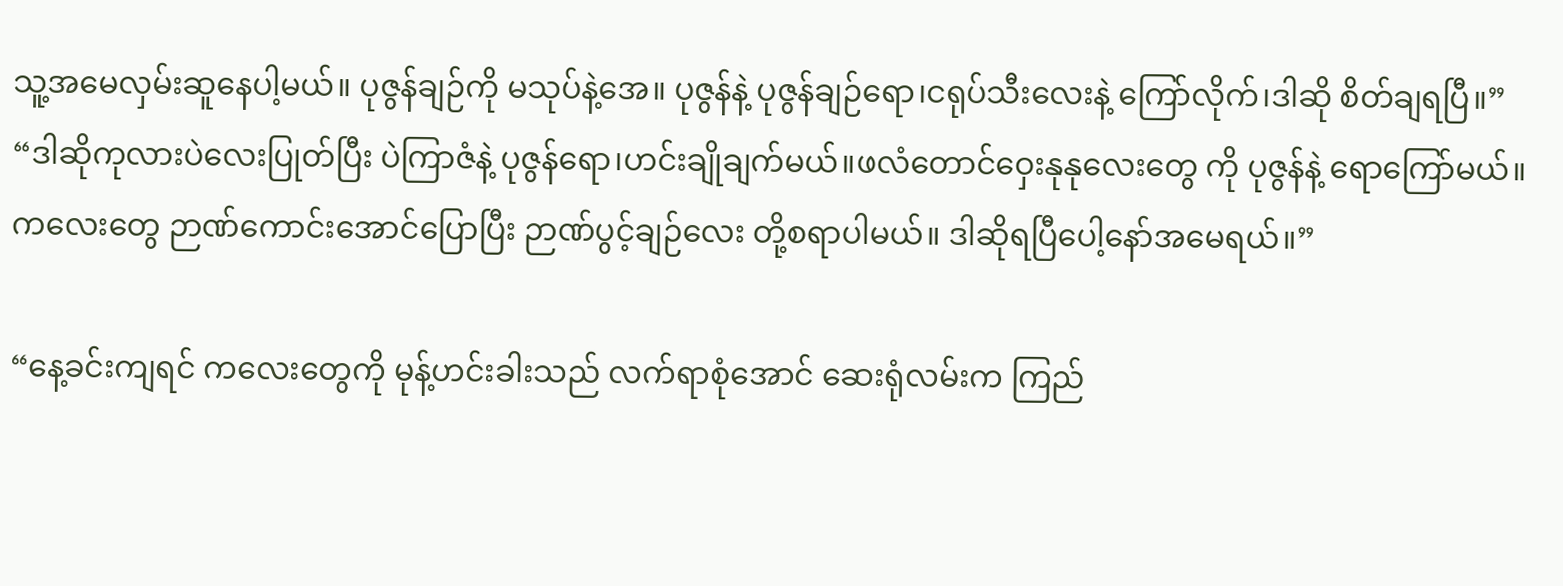သူ့အမေလှမ်းဆူနေပါ့မယ်။ ပုဇွန်ချဉ်ကို မသုပ်နဲ့အေ။ ပုဇွန်နဲ့ ပုဇွန်ချဉ်ရော၊ငရုပ်သီးလေးနဲ့ ကြော်လိုက်၊ဒါဆို စိတ်ချရပြီ။”
“ဒါဆိုကုလားပဲလေးပြုတ်ပြီး ပဲကြာဇံနဲ့ ပုဇွန်ရော၊ဟင်းချိုချက်မယ်။ဖလံတောင်ဝှေးနုနုလေးတွေ ကို ပုဇွန်နဲ့ ရောကြော်မယ်။ကလေးတွေ ဉာဏ်ကောင်းအောင်ပြောပြီး ဉာဏ်ပွင့်ချဉ်လေး တို့စရာပါမယ်။ ဒါဆိုရပြီပေါ့နော်အမေရယ်။”

“နေ့ခင်းကျရင် ကလေးတွေကို မုန့်ဟင်းခါးသည် လက်ရာစုံအောင် ဆေးရုံလမ်းက ကြည်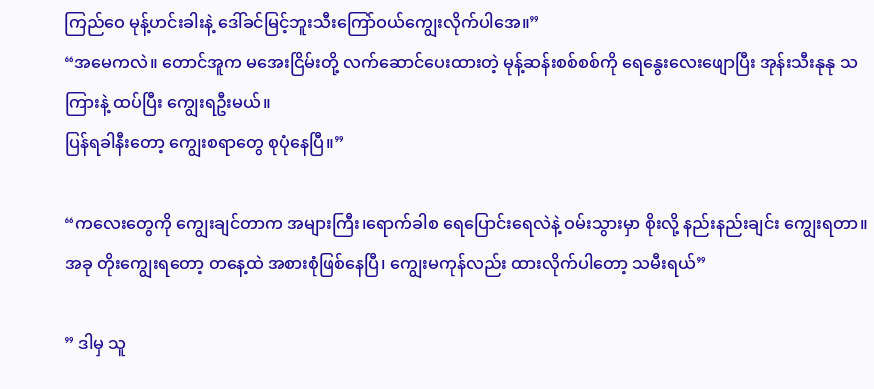ကြည်ဝေ မုန့်ဟင်းခါးနဲ့ ဒေါ်ခင်မြင့်ဘူးသီးကြော်ဝယ်ကျွေးလိုက်ပါအေ။”
“အမေကလဲ။ တောင်အူက မအေးငြိမ်းတို့ လက်ဆောင်ပေးထားတဲ့ မုန့်ဆန်းစစ်စစ်ကို ရေနွေးလေးဖျောပြီး အုန်းသီးနုနု သကြားနဲ့ ထပ်ပြီး ကျွေးရဦးမယ်။
ပြန်ရခါနီးတော့ ကျွေးစရာတွေ စုပုံနေပြီ။”

“ကလေးတွေကို ကျွေးချင်တာက အများကြီး၊ရောက်ခါစ ရေပြောင်းရေလဲနဲ့ ဝမ်းသွားမှာ စိုးလို့ နည်းနည်းချင်း ကျွေးရတာ။ အခု တိုးကျွေးရတော့ တနေ့ထဲ အစားစုံဖြစ်နေပြီ၊ ကျွေးမကုန်လည်း ထားလိုက်ပါတော့ သမီးရယ်”

” ဒါမှ သူ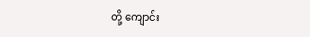တို့ ကျောင်း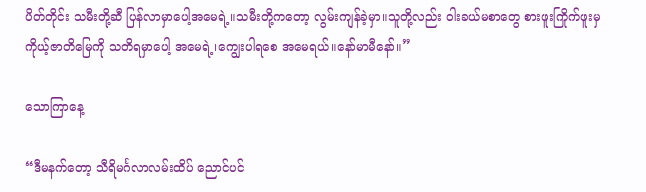ပိတ်တိုင်း သမီးတို့ဆီ ပြန်လာမှာပေါ့အမေရဲ့။သမီးတို့ကတော့ လွမ်းကျန်ခဲ့မှာ။သူတို့လည်း ဝါးခယ်မစာတွေ စားဖူးကြိုက်ဖူးမှ ကိုယ့်ဇာတိမြေကို သတိရမှာပေါ့ အမေရဲ့၊ကျွေးပါရစေ အမေရယ်။နော်မာမီနော်။”

သောကြာနေ့

“ဒီမနက်တော့ သီရိမင်္ဂလာလမ်းထိပ် ညောင်ပင်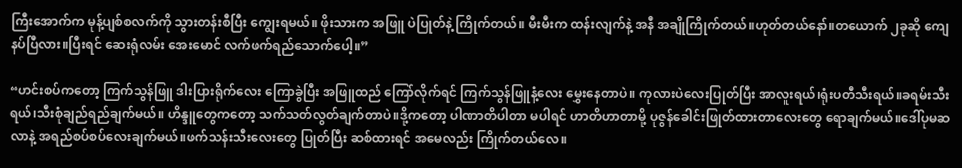ကြီးအောက်က မုန့်ပျစ်စလက်ကို သွားတန်းစီပြီး ကျွေးရမယ်။ ဖိုးသားက အဖြူ ပဲပြုတ်နဲ့ ကြိုက်တယ်။ မီးမီးက ထန်းလျက်နဲ့ အနီ အချိုကြိုက်တယ်။ဟုတ်တယ်နော်။တယောက် ၂ခုဆို ကျေနပ်ပြီလား။ပြီးရင် ဆေးရုံလမ်း အေးမောင် လက်ဖက်ရည်သောက်ပေါ့။”

“ဟင်းစပ်ကတော့ ကြက်သွန်ဖြူ ဒါးပြားရိုက်လေး ကြောခွဲပြီး အဖြူထည် ကြော်လိုက်ရင် ကြက်သွန်ဖြူနံ့လေး မွှေးနေတာပဲ။ ကုလားပဲလေးပြုတ်ပြီး အာလူးရယ်၊ရုံးပတီသီးရယ်။ခရမ်းသီးရယ်၊သီးစုံချည်ရည်ချက်မယ်။ ဟိန္ဒူတွေကတော့ သက်သတ်လွတ်ချက်တာပဲ။ဒို့ကတော့ ပါဏာတိပါတာ မပါရင် ဟာတိဟာတာမို့ ပုဇွန်ခေါင်းဖြုတ်ထားတာလေးတွေ ရောချက်မယ်။ဒေါ်ပုမဆလာနဲ့ အရည်စပ်စပ်လေးချက်မယ်။ဖက်သန်းသီးလေးတွေ ပြုတ်ပြီး ဆစ်ထားရင် အမေလည်း ကြိုက်တယ်လေ။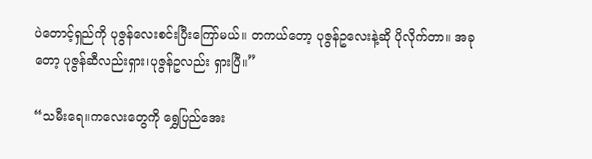ပဲတောင့်ရှည်ကို ပုဇွန်လေးစင်းပြီးကြော်မယ်။ တကယ်တော့ ပုဇွန်ဥလေးနဲ့ဆို ပိုလိုက်တာ။ အခုတော့ ပုဇွန်ဆီလည်းရှား၊ပုဇွန်ဥလည်း ရှားပြီ။”

“သမီးရေ။ကလေးတွေကို ရွှေပြည်အေး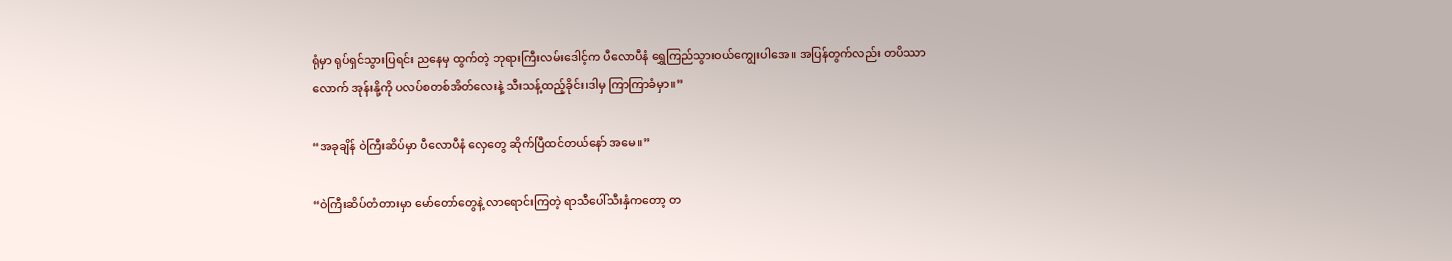ရုံမှာ ရုပ်ရှင်သွားပြရင်း ညနေမှ ထွက်တဲ့ ဘုရားကြီးလမ်းဒေါင့်က ပီလောပီနံ ရွှေကြည်သွားဝယ်ကျွေးပါအေ။ အပြန်တွက်လည်း တပိဿာလောက် အုန်းနို့ကို ပလပ်စတစ်အိတ်လေးနဲ့ သီးသန့်ထည့်ခိုင်း၊ဒါမှ ကြာကြာခံမှာ။”

“အခုချိန် ဝဲကြီးဆိပ်မှာ ပီလောပီနံ လှေတွေ ဆိုက်ပြီထင်တယ်နော် အမေ။”

“ဝဲကြီးဆိပ်တံတားမှာ မော်တော်တွေနဲ့ လာရောင်းကြတဲ့ ရာသီပေါ်သီးနှံကတော့ တ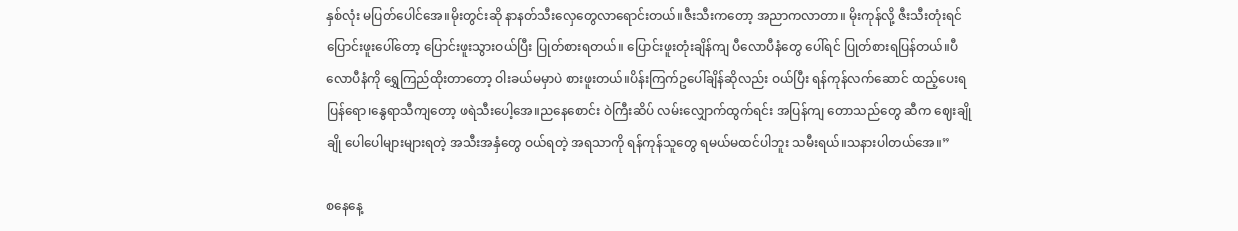နှစ်လုံး မပြတ်ပေါင်အေ။မိုးတွင်းဆို နာနတ်သီးလှေတွေလာရောင်းတယ်။ဇီးသီးကတော့ အညာကလာတာ။ မိုးကုန်လို့ ဇီးသီးတုံးရင် ပြောင်းဖူးပေါ်တော့ ပြောင်းဖူးသွားဝယ်ပြီး ပြုတ်စားရတယ်။ ပြောင်းဖူးတုံးချိန်ကျ ပီလောပီနံတွေ ပေါ်ရင် ပြုတ်စားရပြန်တယ်။ပီလောပီနံကို ရွှေကြည်ထိုးတာတော့ ဝါးခယ်မမှာပဲ စားဖူးတယ်။ပိန်းကြက်ဥပေါ်ချိန်ဆိုလည်း ဝယ်ပြီး ရန်ကုန်လက်ဆောင် ထည့်ပေးရပြန်ရော၊နွေရာသီကျတော့ ဖရဲသီးပေါ့အေ။ညနေစောင်း ဝဲကြီးဆိပ် လမ်းလျှောက်ထွက်ရင်း အပြန်ကျ တောသည်တွေ ဆီက ဈေးချိုချို ပေါပေါများများရတဲ့ အသီးအနှံတွေ ဝယ်ရတဲ့ အရသာကို ရန်ကုန်သူတွေ ရမယ်မထင်ပါဘူး သမီးရယ်။သနားပါတယ်အေ။”

စနေနေ့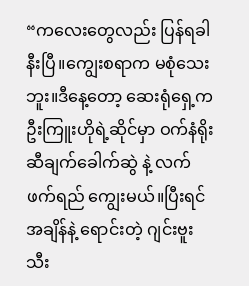“ကလေးတွေလည်း ပြန်ရခါနီးပြီ။ကျွေးစရာက မစုံသေးဘူး။ဒီနေ့တော့ ဆေးရုံရှေ့က ဦးကြူးဟိုရဲ့ဆိုင်မှာ ဝက်နံရိုးဆီချက်ခေါက်ဆွဲ နဲ့ လက်ဖက်ရည် ကျွေးမယ်။ပြီးရင် အချိန်နဲ့ ရောင်းတဲ့ ဂျင်းဗူးသီး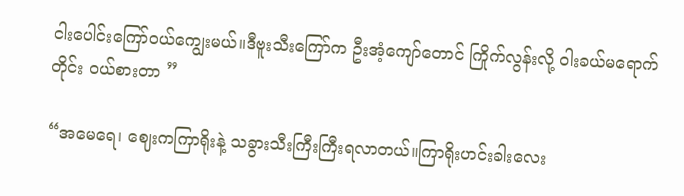ငါးပေါင်းကြော်ဝယ်ကျွေးမယ်။ဒီဗူးသီးကြော်က ဦးအံ့ကျော်တောင် ကြိုက်လွန်းလို့ ဝါးခယ်မရောက်တိုင်း ဝယ်စားတာ ”

“အမေရေ၊ ဈေးကကြာရိုးနဲ့ သခွားသီးကြီးကြီးရလာတယ်။ကြာရိုးဟင်းခါးလေး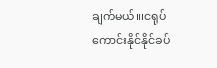ချက်မယ်။၊ငရုပ်ကောင်းနိုင်နိုင်ခပ်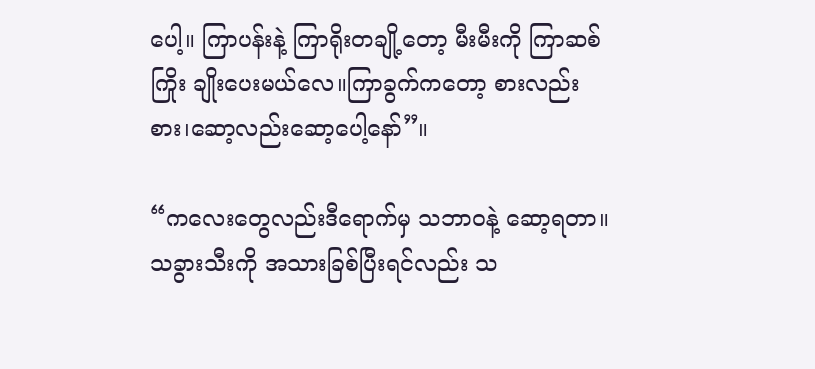ပေါ့။ ကြာပန်းနဲ့ ကြာရိုးတချို့တော့ မီးမီးကို ကြာဆစ်ကြိုး ချိုးပေးမယ်လေ။ကြာခွက်ကတော့ စားလည်းစား၊ဆော့လည်းဆော့ပေါ့နော်”။

“ကလေးတွေလည်းဒီရောက်မှ သဘာဝနဲ့ ဆော့ရတာ။ သခွားသီးကို အသားခြစ်ပြီးရင်လည်း သ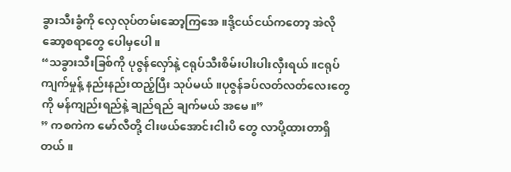ခွားသီးခွံကို လှေလုပ်တမ်းဆော့ကြအေ။ဒို့ငယ်ငယ်ကတော့ အဲလို ဆော့စရာတွေ ပေါမှပေါ။
“သခွားသီးခြစ်ကို ပုဇွန်လှော်နဲ့ ငရုပ်သီးစိမ်းပါးပါးလှီးရယ်။ငရုပ်ကျက်မှုန့် နည်းနည်းထည့်ပြီး သုပ်မယ်။ပုဇွန်ခပ်လတ်လတ်လေးတွေကို မန်ကျည်းရည်နဲ့ ချည်ရည် ချက်မယ် အမေ။”
” ကစကဲက မော်လီတို့ ငါးဖယ်အောင်းငါးပိ တွေ လာပို့ထားတာရှိတယ်။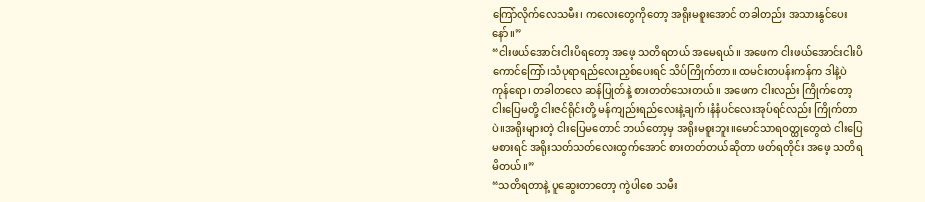ကြော်လိုက်လေသမီး၊ ကလေးတွေကိုတော့ အရိုးမစူးအောင် တခါတည်း အသားနွင်ပေးနော်။”
“ငါးဖယ်အောင်းငါးပိရတော့ အဖေ့ သတိရတယ် အမေရယ်။ အဖေက ငါးဖယ်အောင်းငါးပိကောင်ကြော်၊သံပုရာရည်လေးညှစ်ပေးရင် သိပ်ကြိုက်တာ။ ထမင်းတပန်းကန်က ဒါနဲ့ပဲ ကုန်ရော၊ တခါတလေ ဆန်ပြုတ်နဲ့ စားတတ်သေးတယ်။ အဖေက ငါးလည်း ကြိုက်တော့ ငါးပြေမတို့ ငါးဇင်ရိုင်းတို့ မန်ကျည်းရည်လေးနဲ့ချက်၊နံနံပင်လေးအုပ်ရင်လည်း ကြိုက်တာပဲ။အရိုးများတဲ့ ငါးပြေမတောင် ဘယ်တော့မှ အရိုးမစူးဘူး။မောင်သာရဝတ္ထုတွေထဲ ငါးပြေမစားရင် အရိုးသတ်သတ်လေးထွက်အောင် စားတတ်တယ်ဆိုတာ ဖတ်ရတိုင်း အဖေ့ သတိရမိတယ်။”
“သတိရတာနဲ့ ပူဆွေးတာတော့ ကွဲပါစေ သမီး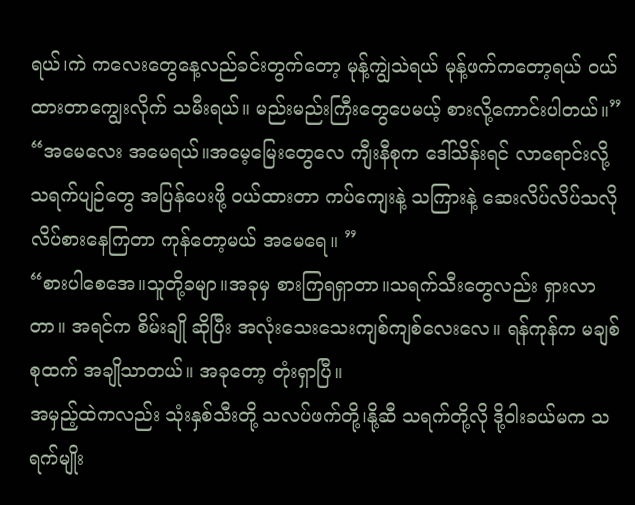ရယ်၊ကဲ ကလေးတွေနေ့လည်ခင်းတွက်တော့ မုန့်ကျွဲသဲရယ် မုန့်ဖက်ကတော့ရယ် ဝယ်ထားတာကျွေးလိုက် သမီးရယ်။ မည်းမည်းကြီးတွေပေမယ့် စားလို့ကောင်းပါတယ်။”
“အမေလေး အမေရယ်။အမေ့မြေးတွေလေ ကျီးနီစုက ဒေါ်သိန်းရင် လာရောင်းလို့ သရက်ပျဉ်တွေ အပြန်ပေးဖို့ ဝယ်ထားတာ ကပ်ကျေးနဲ့ သကြားနဲ့ ဆေးလိပ်လိပ်သလို လိပ်စားနေကြတာ ကုန်တော့မယ် အမေရေ။ ”
“စားပါစေအေ။သူတို့ခမျာ။အခုမှ စားကြရရှာတာ။သရက်သီးတွေလည်း ရှားလာတာ။ အရင်က စိမ်းချို ဆိုပြီး အလုံးသေးသေးကျစ်ကျစ်လေးလေ။ ရန်ကုန်က မချစ်စုထက် အချိုသာတယ်။ အခုတော့ တုံးရှာပြီ။
အမှည့်ထဲကလည်း သုံးနှစ်သီးတို့ သလပ်ဖက်တို့၊နို့ဆီ သရက်တို့လို ဒို့ဝါးခယ်မက သရက်မျိုး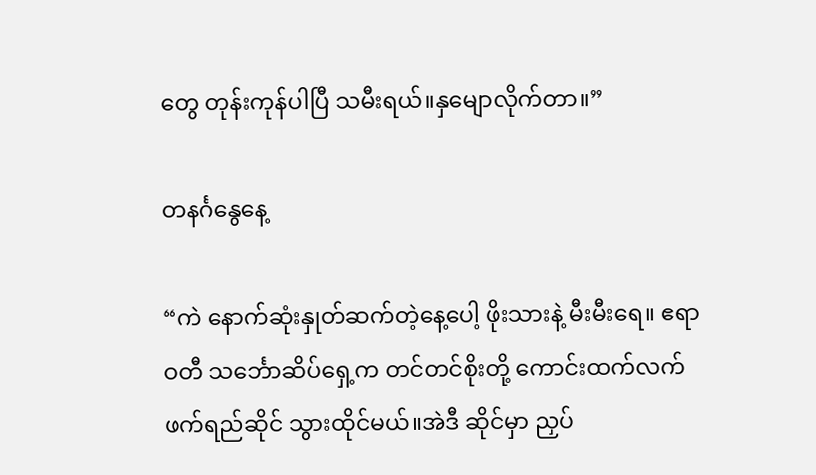တွေ တုန်းကုန်ပါပြီ သမီးရယ်။နှမျောလိုက်တာ။”

တနင်္ဂနွေနေ့

“ကဲ နောက်ဆုံးနှုတ်ဆက်တဲ့နေ့ပေါ့ ဖိုးသားနဲ့ မီးမီးရေ။ ဧရာဝတီ သင်္ဘောဆိပ်ရှေ့က တင်တင်စိုးတို့ ကောင်းထက်လက်ဖက်ရည်ဆိုင် သွားထိုင်မယ်။အဲဒီ ဆိုင်မှာ ညှပ်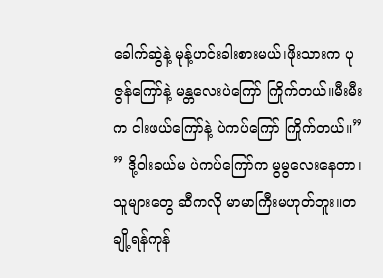ခေါက်ဆွဲနဲ့ မုန့်ဟင်းခါးစားမယ်၊ဖိုးသားက ပုဇွန်ကြော်နဲ့ မန္တလေးပဲကြော် ကြိုက်တယ်။မီးမီးက ငါးဖယ်ကြော်နဲ့ ပဲကပ်ကြော် ကြိုက်တယ်။”
” ဒို့ဝါးခယ်မ ပဲကပ်ကြော်က မွမွလေးနေတာ၊သူများတွေ ဆီကလို မာမာကြီးမဟုတ်ဘူး။တချို့ရန်ကုန်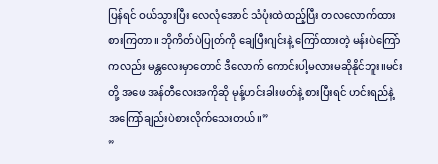ပြန်ရင် ဝယ်သွားပြီး လေလုံအောင် သံပုံးထဲထည့်ပြီး တလလောက်ထားစားကြတာ။ ဘိုကိတ်ပဲပြုတ်ကို ချေပြီးဂျင်းနဲ့ ကြော်ထားတဲ့ မန်းပဲကြော်ကလည်း မန္တလေးမှာတောင် ဒီလောက် ကောင်းပါ့မလားမဆိုနိုင်ဘူး။မင်းတို့ အဖေ အန်တီလေးအကိုဆို မုန့်ဟင်းခါးဖတ်နဲ့ စားပြီးရင် ဟင်းရည်နဲ့ အကြော်ချည်းပဲစားလိုက်သေးတယ်။”
”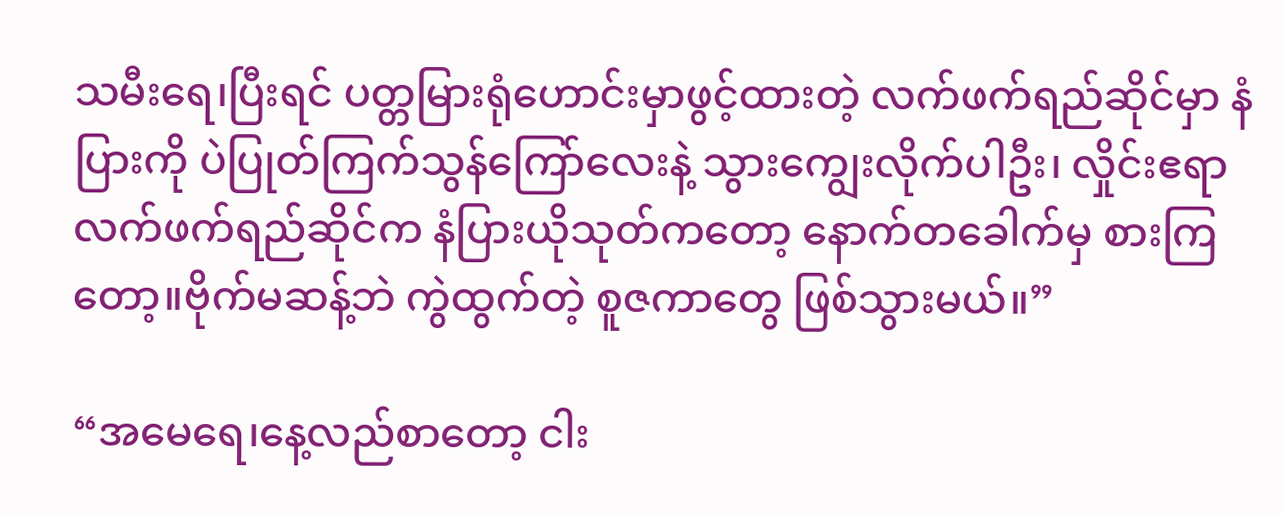သမီးရေ၊ပြီးရင် ပတ္တမြားရုံဟောင်းမှာဖွင့်ထားတဲ့ လက်ဖက်ရည်ဆိုင်မှာ နံပြားကို ပဲပြုတ်ကြက်သွန်ကြော်လေးနဲ့ သွားကျွေးလိုက်ပါဦး၊ လှိုင်းဧရာလက်ဖက်ရည်ဆိုင်က နံပြားယိုသုတ်ကတော့ နောက်တခေါက်မှ စားကြတော့။ဗိုက်မဆန့်ဘဲ ကွဲထွက်တဲ့ စူဇကာတွေ ဖြစ်သွားမယ်။”

“အမေရေ၊နေ့လည်စာတော့ ငါး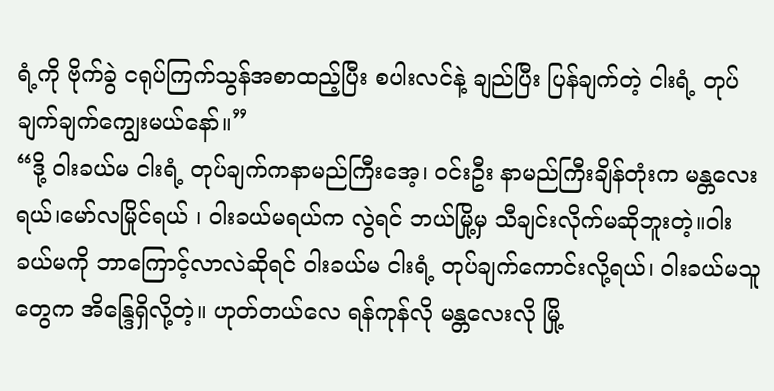ရံ့ကို ဗိုက်ခွဲ ငရုပ်ကြက်သွန်အစာထည့်ပြီး စပါးလင်နဲ့ ချည်ပြီး ပြန်ချက်တဲ့ ငါးရံ့ တုပ်ချက်ချက်ကျွေးမယ်နော်။”
“ဒို့ ဝါးခယ်မ ငါးရံ့ တုပ်ချက်ကနာမည်ကြီးအေ့၊ ဝင်းဦး နာမည်ကြီးချိန်တုံးက မန္တလေးရယ်၊မော်လမြိုင်ရယ် ၊ ဝါးခယ်မရယ်က လွဲရင် ဘယ်မြို့မှ သီချင်းလိုက်မဆိုဘူးတဲ့။ဝါးခယ်မကို ဘာကြောင့်လာလဲဆိုရင် ဝါးခယ်မ ငါးရံ့ တုပ်ချက်ကောင်းလို့ရယ်၊ ဝါးခယ်မသူတွေက အိန္ဒြေရှိလို့တဲ့။ ဟုတ်တယ်လေ ရန်ကုန်လို မန္တလေးလို မြို့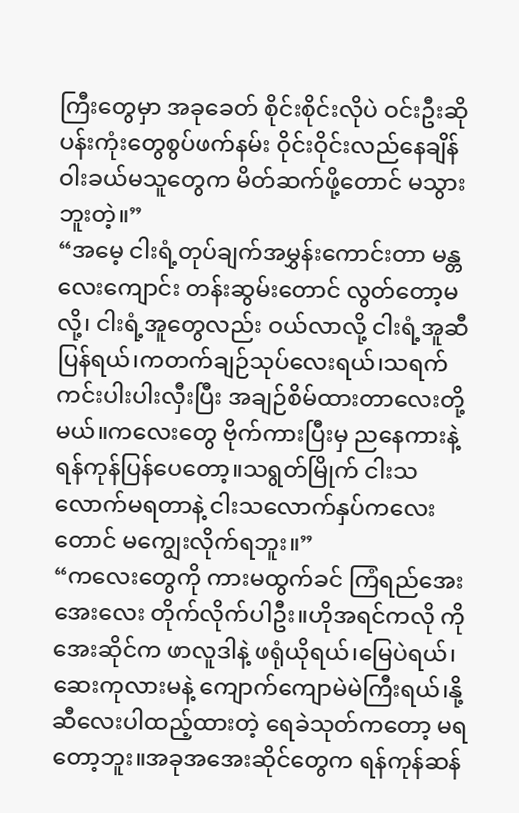ကြီးတွေမှာ အခုခေတ် စိုင်းစိုင်းလိုပဲ ဝင်းဦးဆို ပန်းကုံးတွေစွပ်ဖက်နမ်း ဝိုင်းဝိုင်းလည်နေချိန် ဝါးခယ်မသူတွေက မိတ်ဆက်ဖို့တောင် မသွားဘူးတဲ့။”
“အမေ့ ငါးရံ့တုပ်ချက်အမွှန်းကောင်းတာ မန္တလေးကျောင်း တန်းဆွမ်းတောင် လွတ်တော့မလို့၊ ငါးရံ့အူတွေလည်း ဝယ်လာလို့ ငါးရံ့အူဆီပြန်ရယ်၊ကတက်ချဉ်သုပ်လေးရယ်၊သရက်ကင်းပါးပါးလှီးပြီး အချဉ်စိမ်ထားတာလေးတို့မယ်။ကလေးတွေ ဗိုက်ကားပြီးမှ ညနေကားနဲ့ ရန်ကုန်ပြန်ပေတော့။သရွတ်မြိုက် ငါးသလောက်မရတာနဲ့ ငါးသလောက်နှပ်ကလေးတောင် မကျွေးလိုက်ရဘူး။”
“ကလေးတွေကို ကားမထွက်ခင် ကြံရည်အေးအေးလေး တိုက်လိုက်ပါဦး။ဟိုအရင်ကလို ကိုအေးဆိုင်က ဖာလူဒါနဲ့ ဖရုံယိုရယ်၊မြေပဲရယ်၊ဆေးကုလားမနဲ့ ကျောက်ကျောမဲမဲကြီးရယ်၊နို့ဆီလေးပါထည့်ထားတဲ့ ရေခဲသုတ်ကတော့ မရတော့ဘူး။အခုအအေးဆိုင်တွေက ရန်ကုန်ဆန်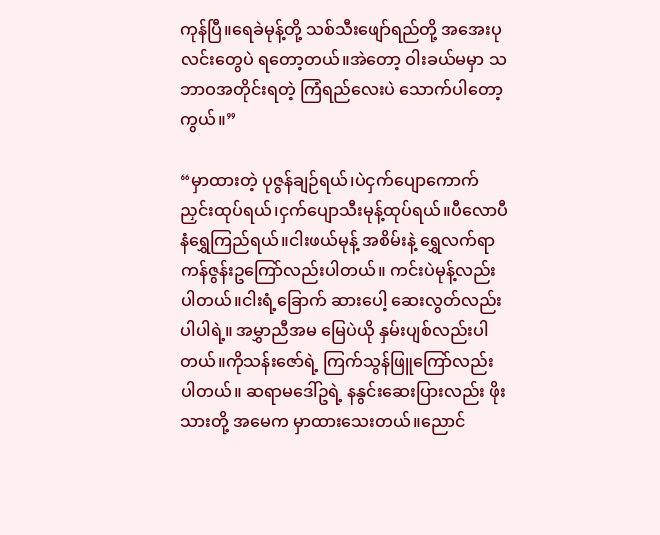ကုန်ပြီ။ရေခဲမုန့်တို့ သစ်သီးဖျော်ရည်တို့ အအေးပုလင်းတွေပဲ ရတော့တယ်။အဲတော့ ဝါးခယ်မမှာ သဘာဝအတိုင်းရတဲ့ ကြံရည်လေးပဲ သောက်ပါတော့ကွယ်။”

“မှာထားတဲ့ ပုဇွန်ချဉ်ရယ်၊ပဲငှက်ပျောကောက်ညှင်းထုပ်ရယ်၊ငှက်ပျောသီးမုန့်ထုပ်ရယ်။ပီလောပီနံရွှေကြည်ရယ်။ငါးဖယ်မုန့် အစိမ်းနဲ့ ရွှေလက်ရာကန်ဇွန်းဥကြော်လည်းပါတယ်။ ကင်းပဲမုန့်လည်းပါတယ်။ငါးရံ့ခြောက် ဆားပေါ့ ဆေးလွတ်လည်းပါပါရဲ့။ အမွှာညီအမ မြေပဲယို နှမ်းပျစ်လည်းပါတယ်။ကိုသန်းဇော်ရဲ့ ကြက်သွန်ဖြူကြော်လည်း ပါတယ်။ ဆရာမဒေါ်ဥရဲ့ နနွင်းဆေးပြားလည်း ဖိုးသားတို့ အမေက မှာထားသေးတယ်။ညောင်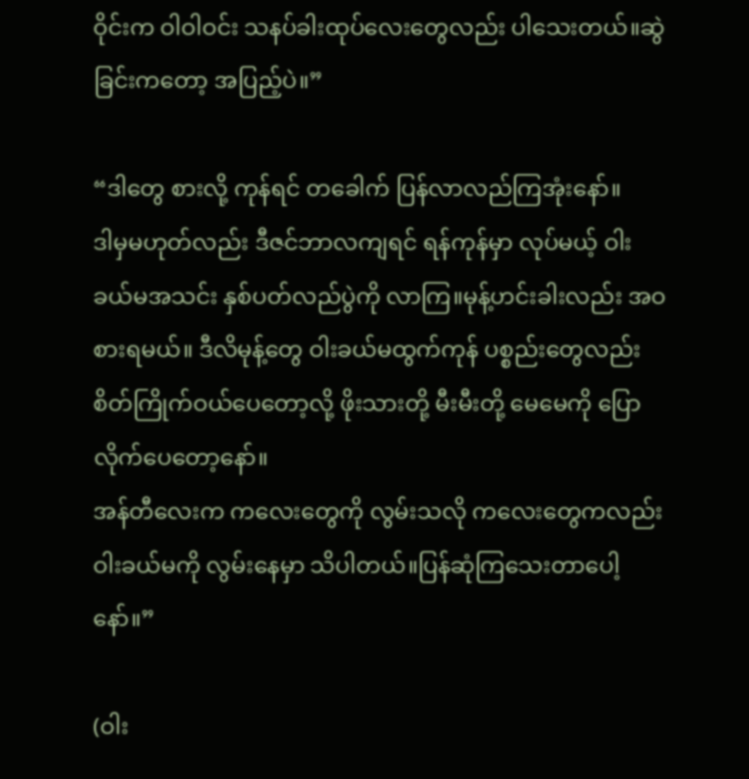ဝိုင်းက ဝါဝါဝင်း သနပ်ခါးထုပ်လေးတွေလည်း ပါသေးတယ်။ဆွဲခြင်းကတော့ အပြည့်ပဲ။”

“ဒါတွေ စားလို့ ကုန်ရင် တခေါက် ပြန်လာလည်ကြအုံးနော်။
ဒါမှမဟုတ်လည်း ဒီဇင်ဘာလကျရင် ရန်ကုန်မှာ လုပ်မယ့် ဝါးခယ်မအသင်း နှစ်ပတ်လည်ပွဲကို လာကြ။မုန့်ဟင်းခါးလည်း အဝစားရမယ်။ ဒီလိမုန့်တွေ ဝါးခယ်မထွက်ကုန် ပစ္စည်းတွေလည်း စိတ်ကြိုက်ဝယ်ပေတော့လို့ ဖိုးသားတို့ မီးမီးတို့ မေမေကို ပြောလိုက်ပေတော့နော်။
အန်တီလေးက ကလေးတွေကို လွမ်းသလို ကလေးတွေကလည်း ဝါးခယ်မကို လွမ်းနေမှာ သိပါတယ်။ပြန်ဆုံကြသေးတာပေါ့နော်။”

(ဝါး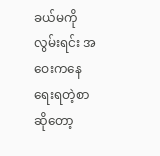ခယ်မကို လွမ်းရင်း အဝေးကနေ ရေးရတဲ့စာဆိုတော့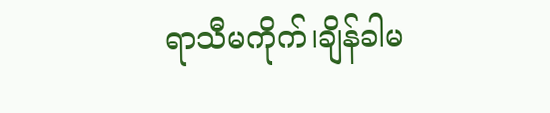ရာသီမကိုက်၊ချိန်ခါမ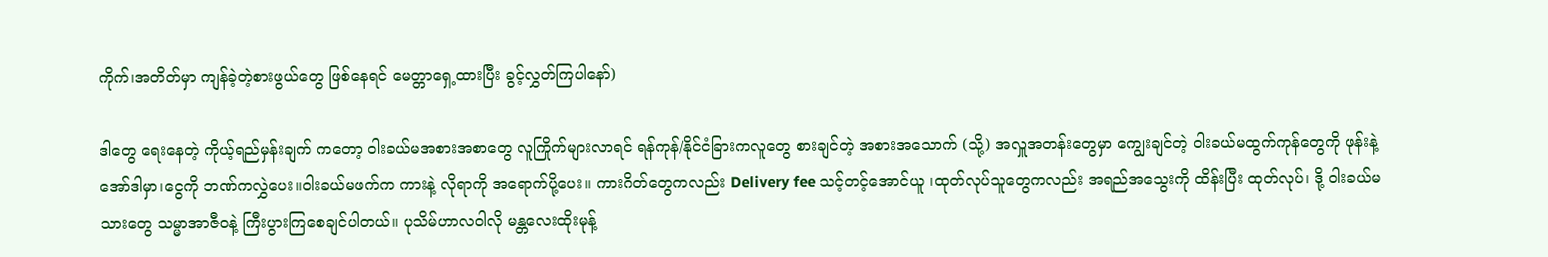ကိုက်၊အတိတ်မှာ ကျန်ခဲ့တဲ့စားဖွယ်တွေ ဖြစ်နေရင် မေတ္တာရှေ့ထားပြီး ခွင့်လွှတ်ကြပါနော်)

ဒါတွေ ရေးနေတဲ့ ကိုယ့်ရည်မှန်းချက် ကတော့ ဝါးခယ်မအစားအစာတွေ လူကြိုက်များလာရင် ရန်ကုန်/နိုင်ငံခြားကလူတွေ စားချင်တဲ့ အစားအသောက် (သို့) အလှူအတန်းတွေမှာ ကျွေးချင်တဲ့ ဝါးခယ်မထွက်ကုန်တွေကို ဖုန်းနဲ့ အော်ဒါမှာ၊ငွေကို ဘဏ်ကလွှဲပေး။ဝါးခယ်မဖက်က ကားနဲ့ လိုရာကို အရောက်ပို့ပေး။ ကားဂိတ်တွေကလည်း Delivery fee သင့်တင့်အောင်ယူ ၊ထုတ်လုပ်သူတွေကလည်း အရည်အသွေးကို ထိန်းပြီး ထုတ်လုပ်၊ ဒို့ ဝါးခယ်မသားတွေ သမ္မာအာဇီဝနဲ့ ကြီးပွားကြစေချင်ပါတယ်။ ပုသိမ်ဟာလဝါလို မန္တလေးထိုးမုန့်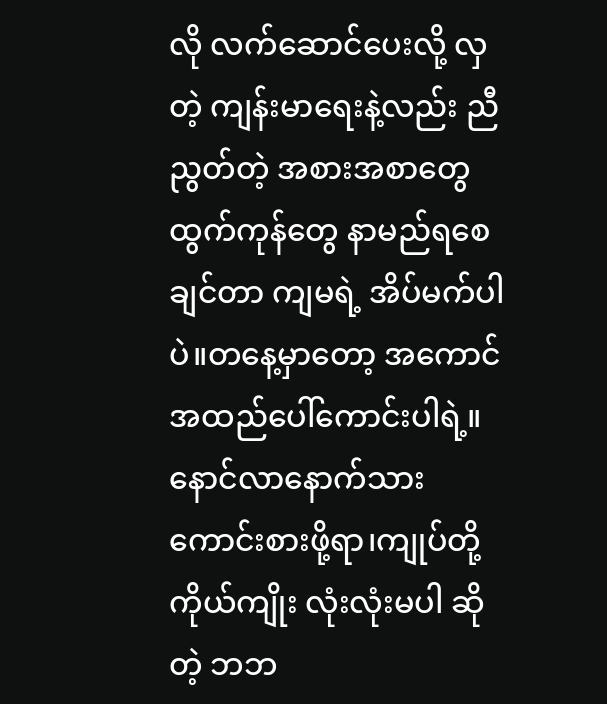လို လက်ဆောင်ပေးလို့ လှတဲ့ ကျန်းမာရေးနဲ့လည်း ညီညွတ်တဲ့ အစားအစာတွေ ထွက်ကုန်တွေ နာမည်ရစေချင်တာ ကျမရဲ့ အိပ်မက်ပါပဲ။တနေ့မှာတော့ အကောင်အထည်ပေါ်ကောင်းပါရဲ့။ နောင်လာနောက်သားကောင်းစားဖို့ရာ၊ကျုပ်တို့ ကိုယ်ကျိုး လုံးလုံးမပါ ဆိုတဲ့ ဘဘ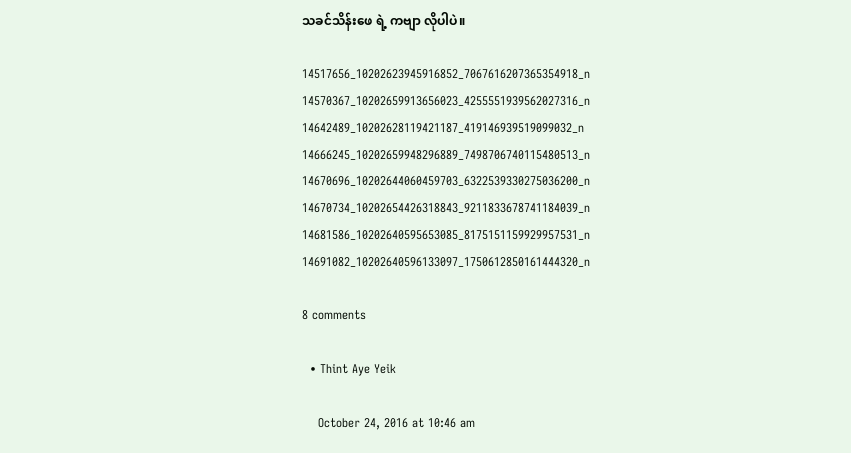သခင်သိန်းဖေ ရဲ့ ကဗျာ လိုပါပဲ။

14517656_10202623945916852_7067616207365354918_n 14570367_10202659913656023_4255551939562027316_n 14642489_10202628119421187_419146939519099032_n 14666245_10202659948296889_7498706740115480513_n 14670696_10202644060459703_6322539330275036200_n 14670734_10202654426318843_9211833678741184039_n 14681586_10202640595653085_8175151159929957531_n 14691082_10202640596133097_1750612850161444320_n

8 comments

  • Thint Aye Yeik

    October 24, 2016 at 10:46 am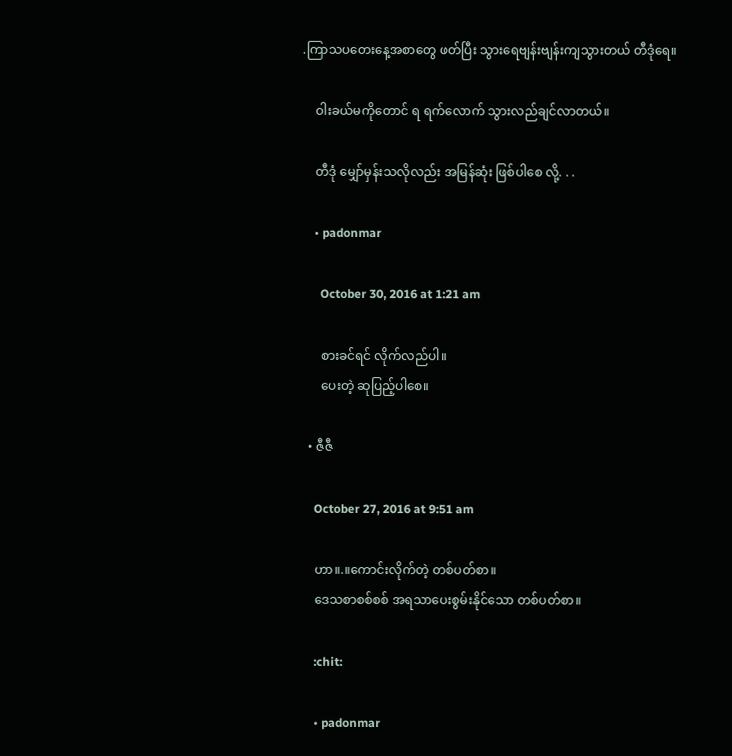.ကြာသပတေးနေ့အစာတွေ ဖတ်ပြီး သွားရေဗျန်းဗျန်းကျသွားတယ် တီဒုံရေ။

    ဝါးခယ်မကိုတောင် ရ ရက်လောက် သွားလည်ချင်လာတယ်။

    တီဒုံ မျှော်မှန်းသလိုလည်း အမြန်ဆုံး ဖြစ်ပါစေ လို့. . .

    • padonmar

      October 30, 2016 at 1:21 am

      စားခင်ရင် လိုက်လည်ပါ။
      ပေးတဲ့ ဆုပြည့်ပါစေ။

  • ဇီဇီ

    October 27, 2016 at 9:51 am

    ဟာ။.။ကောင်းလိုက်တဲ့ တစ်ပတ်စာ။
    ဒေသစာစစ်စစ် အရသာပေးစွမ်းနိုင်သော တစ်ပတ်စာ။

    :chit:

    • padonmar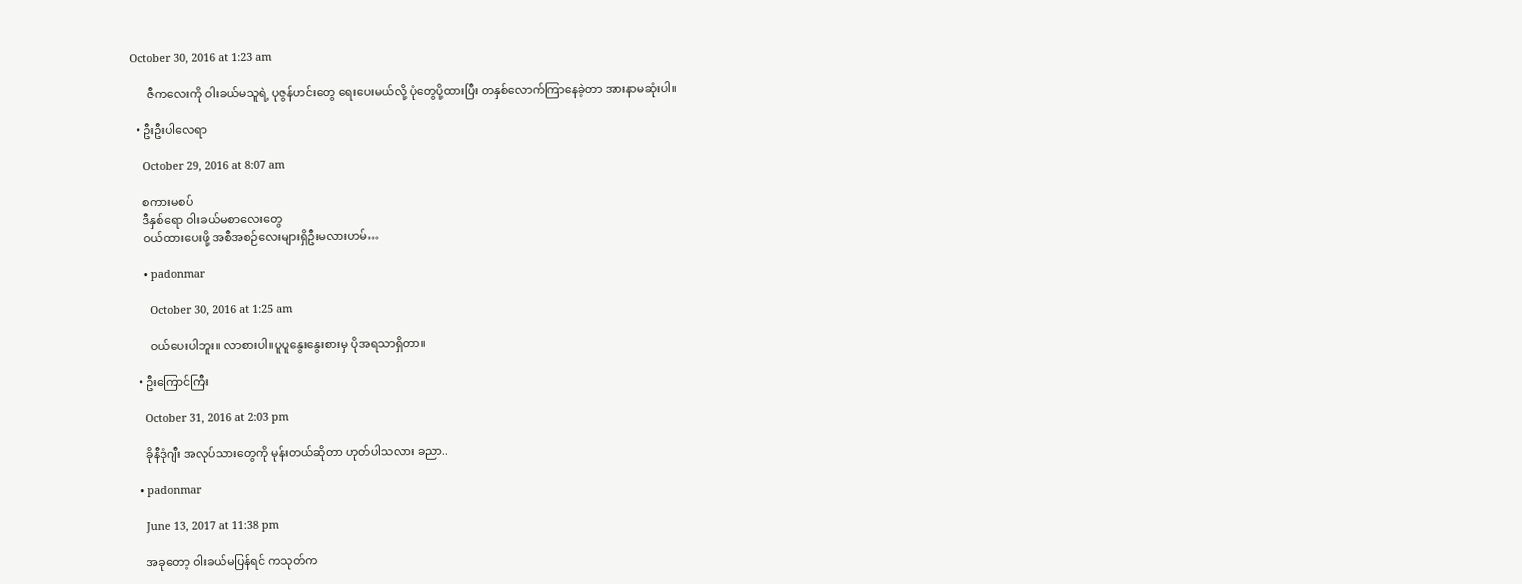October 30, 2016 at 1:23 am

      ဇီကလေးကို ဝါးခယ်မသူရဲ့ ပုဇွန်ဟင်းတွေ ရေးပေးမယ်လို့ ပုံတွေပို့ထားပြီး တနှစ်လောက်ကြာနေခဲ့တာ အားနာမဆုံးပါ။

  • ဦးဦးပါလေရာ

    October 29, 2016 at 8:07 am

    စကားမစပ်
    ဒီနှစ်ရော ဝါးခယ်မစာလေးတွေ
    ဝယ်ထားပေးဖို့ အစီအစဉ်လေးများရှိဦးမလားဟမ်…

    • padonmar

      October 30, 2016 at 1:25 am

      ဝယ်ပေးပါဘူး။ လာစားပါ။ပူပူနွေးနွေးစားမှ ပိုအရသာရှိတာ။

  • ဦးကြောင်ကြီး

    October 31, 2016 at 2:03 pm

    ခိုနီဒုံဂျီး အလုပ်သားတွေကို မုန်းတယ်ဆိုတာ ဟုတ်ပါသလား ခညာ..

  • padonmar

    June 13, 2017 at 11:38 pm

    အခုတော့ ဝါးခယ်မပြန်ရင် ကသုတ်က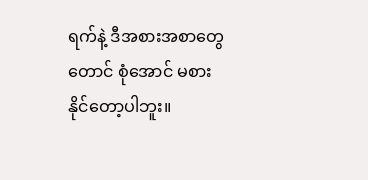ရက်နဲ့ ဒီအစားအစာတွေတောင် စုံအောင် မစားနိုင်တော့ပါဘူး။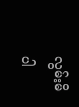လွမ်းမိပါ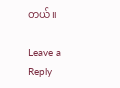တယ်။

Leave a Reply